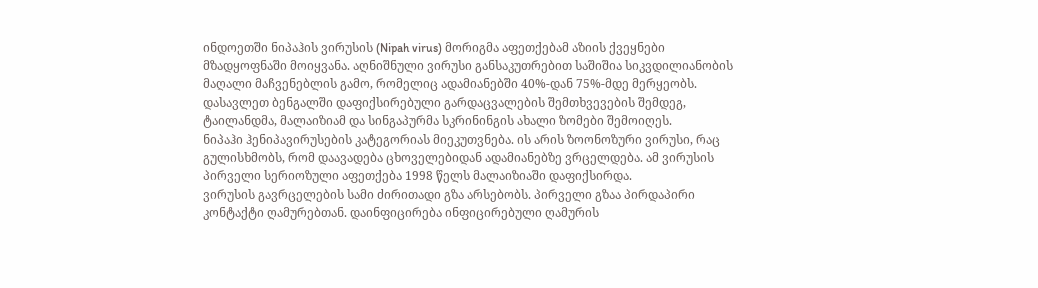ინდოეთში ნიპაჰის ვირუსის (Nipah virus) მორიგმა აფეთქებამ აზიის ქვეყნები მზადყოფნაში მოიყვანა. აღნიშნული ვირუსი განსაკუთრებით საშიშია სიკვდილიანობის მაღალი მაჩვენებლის გამო, რომელიც ადამიანებში 40%-დან 75%-მდე მერყეობს. დასავლეთ ბენგალში დაფიქსირებული გარდაცვალების შემთხვევების შემდეგ, ტაილანდმა, მალაიზიამ და სინგაპურმა სკრინინგის ახალი ზომები შემოიღეს.
ნიპაჰი ჰენიპავირუსების კატეგორიას მიეკუთვნება. ის არის ზოონოზური ვირუსი, რაც გულისხმობს, რომ დაავადება ცხოველებიდან ადამიანებზე ვრცელდება. ამ ვირუსის პირველი სერიოზული აფეთქება 1998 წელს მალაიზიაში დაფიქსირდა.
ვირუსის გავრცელების სამი ძირითადი გზა არსებობს. პირველი გზაა პირდაპირი კონტაქტი ღამურებთან. დაინფიცირება ინფიცირებული ღამურის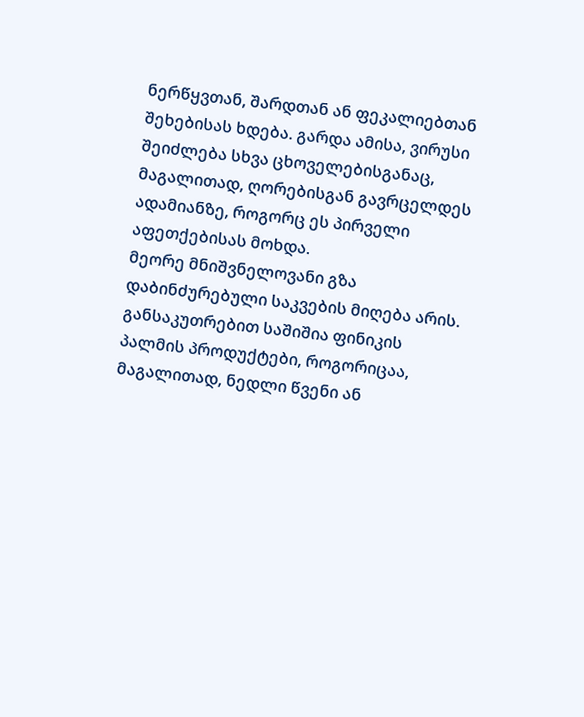ნერწყვთან, შარდთან ან ფეკალიებთან შეხებისას ხდება. გარდა ამისა, ვირუსი შეიძლება სხვა ცხოველებისგანაც, მაგალითად, ღორებისგან გავრცელდეს ადამიანზე, როგორც ეს პირველი აფეთქებისას მოხდა.
მეორე მნიშვნელოვანი გზა დაბინძურებული საკვების მიღება არის. განსაკუთრებით საშიშია ფინიკის პალმის პროდუქტები, როგორიცაა, მაგალითად, ნედლი წვენი ან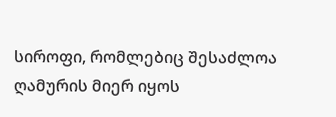სიროფი, რომლებიც შესაძლოა ღამურის მიერ იყოს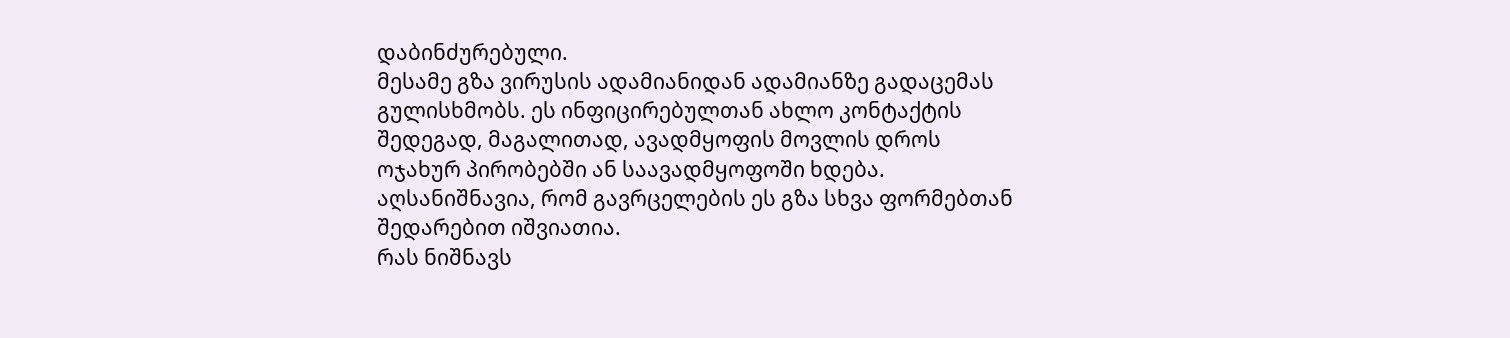დაბინძურებული.
მესამე გზა ვირუსის ადამიანიდან ადამიანზე გადაცემას გულისხმობს. ეს ინფიცირებულთან ახლო კონტაქტის შედეგად, მაგალითად, ავადმყოფის მოვლის დროს ოჯახურ პირობებში ან საავადმყოფოში ხდება. აღსანიშნავია, რომ გავრცელების ეს გზა სხვა ფორმებთან შედარებით იშვიათია.
რას ნიშნავს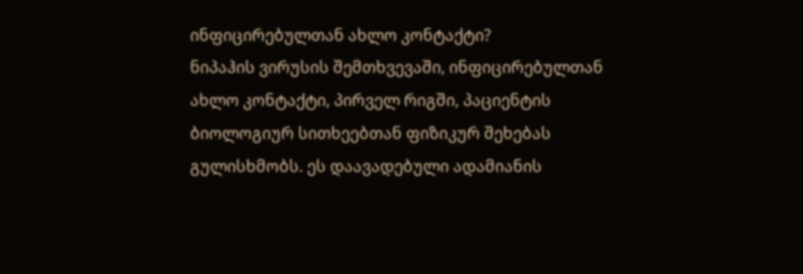ინფიცირებულთან ახლო კონტაქტი?
ნიპაჰის ვირუსის შემთხვევაში, ინფიცირებულთან ახლო კონტაქტი, პირველ რიგში, პაციენტის ბიოლოგიურ სითხეებთან ფიზიკურ შეხებას გულისხმობს. ეს დაავადებული ადამიანის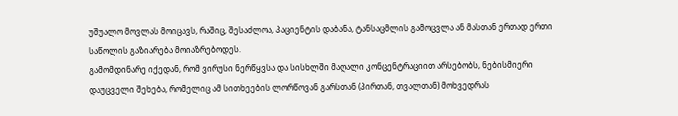უშუალო მოვლას მოიცავს, რაშიც, შესაძლოა, პაციენტის დაბანა, ტანსაცმლის გამოცვლა ან მასთან ერთად ერთი საწოლის გაზიარება მოიაზრებოდეს.
გამომდინარე იქედან, რომ ვირუსი ნერწყვსა და სისხლში მაღალი კონცენტრაციით არსებობს, ნებისმიერი დაუცველი შეხება, რომელიც ამ სითხეების ლორწოვან გარსთან (პირთან, თვალთან) მოხვედრას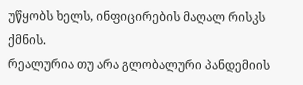უწყობს ხელს, ინფიცირების მაღალ რისკს ქმნის.
რეალურია თუ არა გლობალური პანდემიის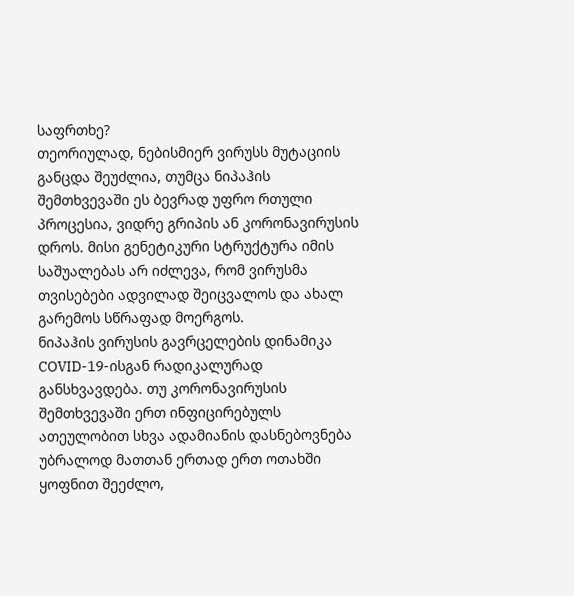საფრთხე?
თეორიულად, ნებისმიერ ვირუსს მუტაციის განცდა შეუძლია, თუმცა ნიპაჰის შემთხვევაში ეს ბევრად უფრო რთული პროცესია, ვიდრე გრიპის ან კორონავირუსის დროს. მისი გენეტიკური სტრუქტურა იმის საშუალებას არ იძლევა, რომ ვირუსმა თვისებები ადვილად შეიცვალოს და ახალ გარემოს სწრაფად მოერგოს.
ნიპაჰის ვირუსის გავრცელების დინამიკა COVID-19-ისგან რადიკალურად განსხვავდება. თუ კორონავირუსის შემთხვევაში ერთ ინფიცირებულს ათეულობით სხვა ადამიანის დასნებოვნება უბრალოდ მათთან ერთად ერთ ოთახში ყოფნით შეეძლო,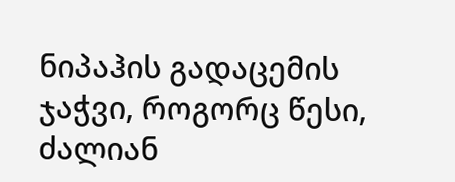ნიპაჰის გადაცემის ჯაჭვი, როგორც წესი, ძალიან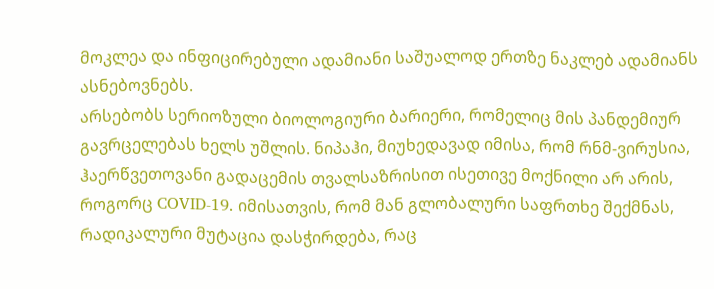მოკლეა და ინფიცირებული ადამიანი საშუალოდ ერთზე ნაკლებ ადამიანს ასნებოვნებს.
არსებობს სერიოზული ბიოლოგიური ბარიერი, რომელიც მის პანდემიურ გავრცელებას ხელს უშლის. ნიპაჰი, მიუხედავად იმისა, რომ რნმ-ვირუსია, ჰაერწვეთოვანი გადაცემის თვალსაზრისით ისეთივე მოქნილი არ არის, როგორც COVID-19. იმისათვის, რომ მან გლობალური საფრთხე შექმნას, რადიკალური მუტაცია დასჭირდება, რაც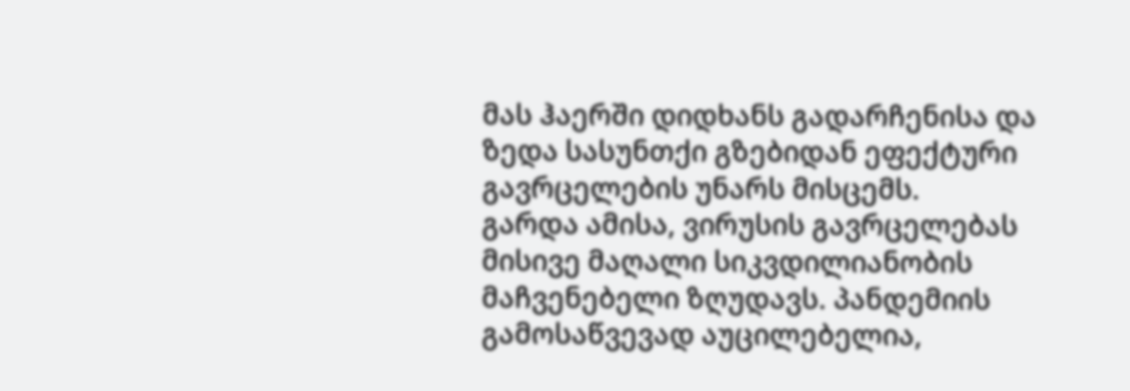მას ჰაერში დიდხანს გადარჩენისა და ზედა სასუნთქი გზებიდან ეფექტური გავრცელების უნარს მისცემს.
გარდა ამისა, ვირუსის გავრცელებას მისივე მაღალი სიკვდილიანობის მაჩვენებელი ზღუდავს. პანდემიის გამოსაწვევად აუცილებელია,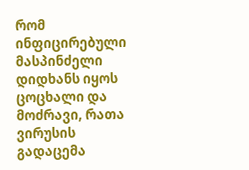რომ ინფიცირებული მასპინძელი დიდხანს იყოს ცოცხალი და მოძრავი, რათა ვირუსის გადაცემა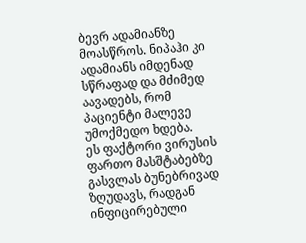ბევრ ადამიანზე მოასწროს. ნიპაჰი კი ადამიანს იმდენად სწრაფად და მძიმედ აავადებს, რომ პაციენტი მალევე უმოქმედო ხდება.
ეს ფაქტორი ვირუსის ფართო მასშტაბებზე გასვლას ბუნებრივად ზღუდავს, რადგან ინფიცირებული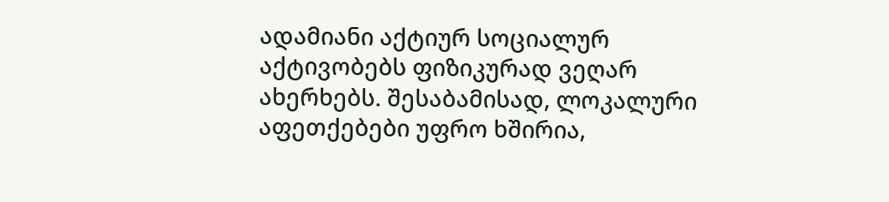ადამიანი აქტიურ სოციალურ აქტივობებს ფიზიკურად ვეღარ ახერხებს. შესაბამისად, ლოკალური აფეთქებები უფრო ხშირია,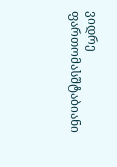ვიდრე ფართომასშტაბიანი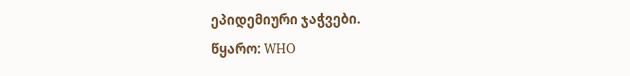ეპიდემიური ჯაჭვები.
წყარო: WHO